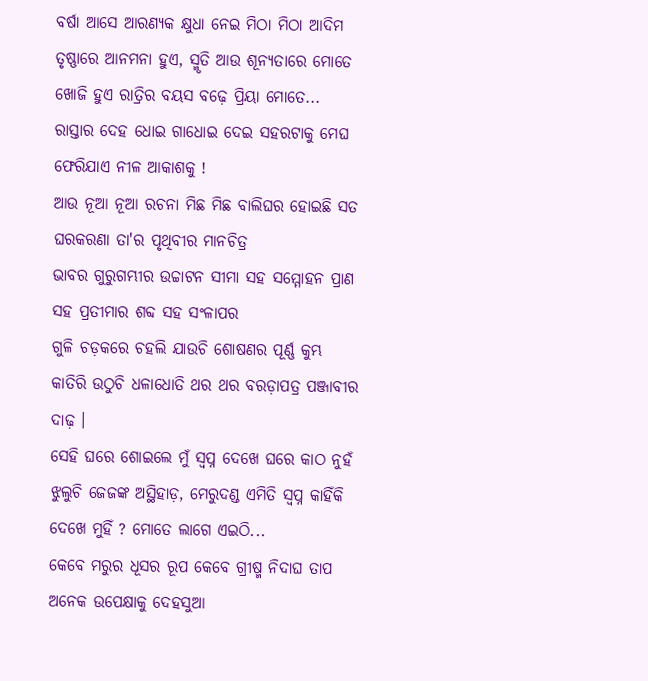ବର୍ଷା ଆସେ ଆରଣ୍ୟକ କ୍ଷୁଧା ନେଇ ମିଠା ମିଠା ଆଦିମ ତୃଷ୍ଣାରେ ଆନମନା ହୁଏ, ସ୍ମୃତି ଆଉ ଶୂନ୍ୟତାରେ ମୋତେ ଖୋଜି ହୁଏ ରାତ୍ରିର ବୟସ ବଢ଼େ ପ୍ରିୟା ମୋତେ...
ରାସ୍ତାର ଦେହ ଧୋଇ ଗାଧୋଇ ଦେଇ ସହରଟାକୁ ମେଘ ଫେରିଯାଏ ନୀଳ ଆକାଶକୁ !
ଆଉ ନୂଆ ନୂଆ ରଚନା ମିଛ ମିଛ ବାଲିଘର ହୋଇଛି ସତ ଘରକରଣା ତା'ର ପୃଥିବୀର ମାନଚିତ୍ର
ଭାବର ଗୁରୁଗମ୍ଭୀର ଉଚ୍ଚାଟନ ସୀମା ସହ ସମ୍ମୋହନ ପ୍ରାଣ ସହ ପ୍ରତୀମାର ଶବ୍ଦ ସହ ସଂଳାପର
ଗୁଳି ଚଡ଼କରେ ଚହଲି ଯାଉଚି ଶୋଷଣର ପୂର୍ଣ୍ଣ କୁମ୍ଭ କାତିରି ଉଠୁଚି ଧଳାଧୋତି ଥର ଥର ବରଡ଼ାପତ୍ର ପଞ୍ଜାବୀର ଦାଢ଼ ।
ସେହି ଘରେ ଶୋଇଲେ ମୁଁ ସ୍ୱପ୍ନ ଦେଖେ ଘରେ କାଠ ନୁହଁ ଝୁଲୁଚି ଜେଜଙ୍କ ଅସ୍ଥିହାଡ଼, ମେରୁଦଣ୍ଡ ଏମିତି ସ୍ୱପ୍ନ କାହିଁକି ଦେଖେ ମୁହିଁ ? ମୋତେ ଲାଗେ ଏଇଠି...
କେବେ ମରୁର ଧୂସର ରୂପ କେବେ ଗ୍ରୀଷ୍ମ ନିଦାଘ ତାପ
ଅନେକ ଉପେକ୍ଷାକୁ ଦେହସୁଆ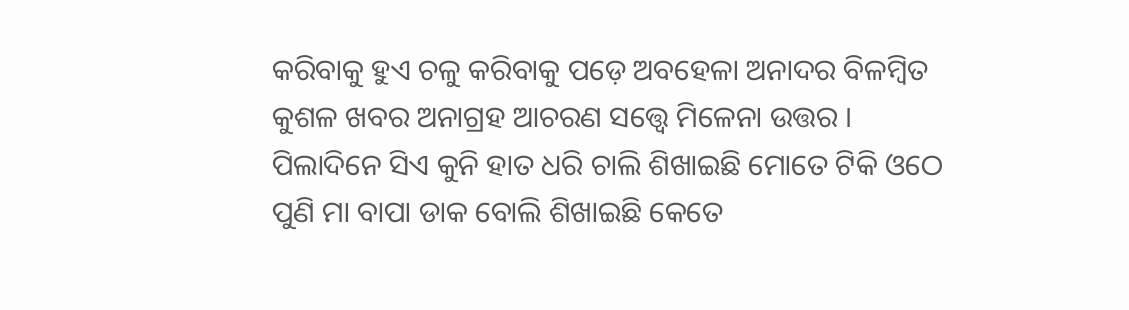କରିବାକୁ ହୁଏ ଚଳୁ କରିବାକୁ ପଡ଼େ ଅବହେଳା ଅନାଦର ବିଳମ୍ୱିତ କୁଶଳ ଖବର ଅନାଗ୍ରହ ଆଚରଣ ସତ୍ତ୍ୱେ ମିଳେନା ଉତ୍ତର ।
ପିଲାଦିନେ ସିଏ କୁନି ହାତ ଧରି ଚାଲି ଶିଖାଇଛି ମୋତେ ଟିକି ଓଠେ ପୁଣି ମା ବାପା ଡାକ ବୋଲି ଶିଖାଇଛି କେତେ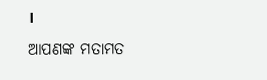।
ଆପଣଙ୍କ ମତାମତ